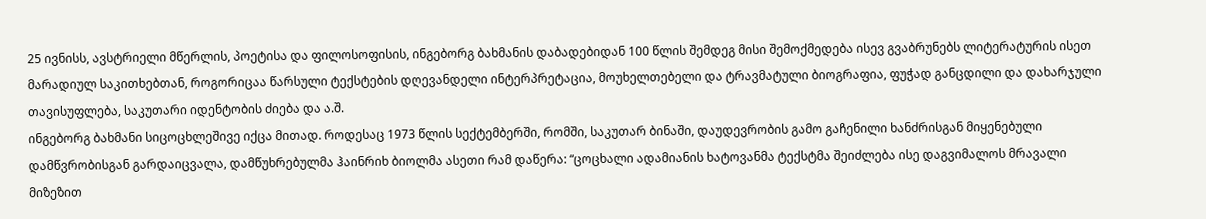25 ივნისს, ავსტრიელი მწერლის, პოეტისა და ფილოსოფისის, ინგებორგ ბახმანის დაბადებიდან 100 წლის შემდეგ მისი შემოქმედება ისევ გვაბრუნებს ლიტერატურის ისეთ მარადიულ საკითხებთან, როგორიცაა წარსული ტექსტების დღევანდელი ინტერპრეტაცია, მოუხელთებელი და ტრავმატული ბიოგრაფია, ფუჭად განცდილი და დახარჯული თავისუფლება, საკუთარი იდენტობის ძიება და ა.შ.
ინგებორგ ბახმანი სიცოცხლეშივე იქცა მითად. როდესაც 1973 წლის სექტემბერში, რომში, საკუთარ ბინაში, დაუდევრობის გამო გაჩენილი ხანძრისგან მიყენებული დამწვრობისგან გარდაიცვალა, დამწუხრებულმა ჰაინრიხ ბიოლმა ასეთი რამ დაწერა: “ცოცხალი ადამიანის ხატოვანმა ტექსტმა შეიძლება ისე დაგვიმალოს მრავალი მიზეზით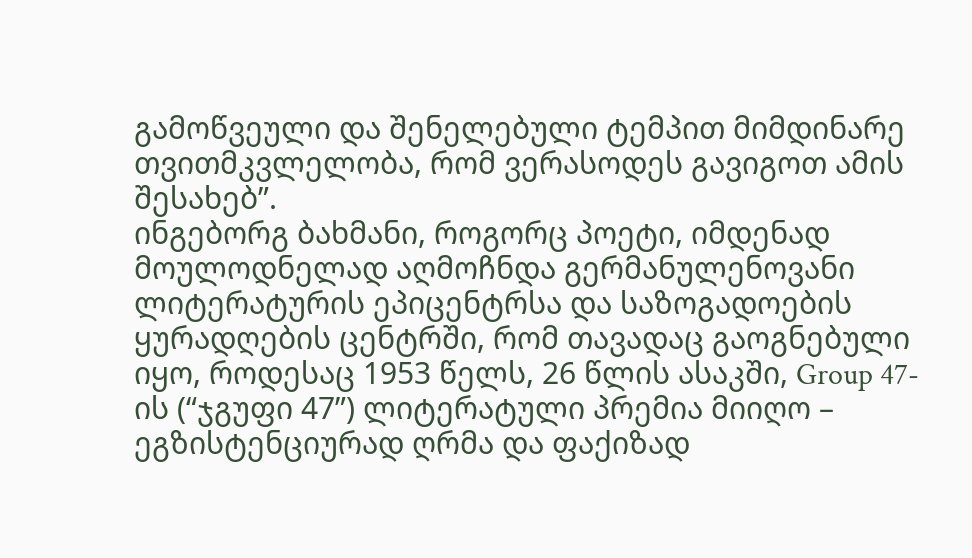გამოწვეული და შენელებული ტემპით მიმდინარე თვითმკვლელობა, რომ ვერასოდეს გავიგოთ ამის შესახებ”.
ინგებორგ ბახმანი, როგორც პოეტი, იმდენად მოულოდნელად აღმოჩნდა გერმანულენოვანი ლიტერატურის ეპიცენტრსა და საზოგადოების ყურადღების ცენტრში, რომ თავადაც გაოგნებული იყო, როდესაც 1953 წელს, 26 წლის ასაკში, Group 47-ის (“ჯგუფი 47”) ლიტერატული პრემია მიიღო – ეგზისტენციურად ღრმა და ფაქიზად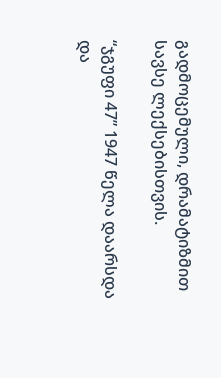გადმოცემული, დრამატიზმით სავსე ლექსებისთვის.

“ჯგუფი 47” 1947 წელა დაარსდა და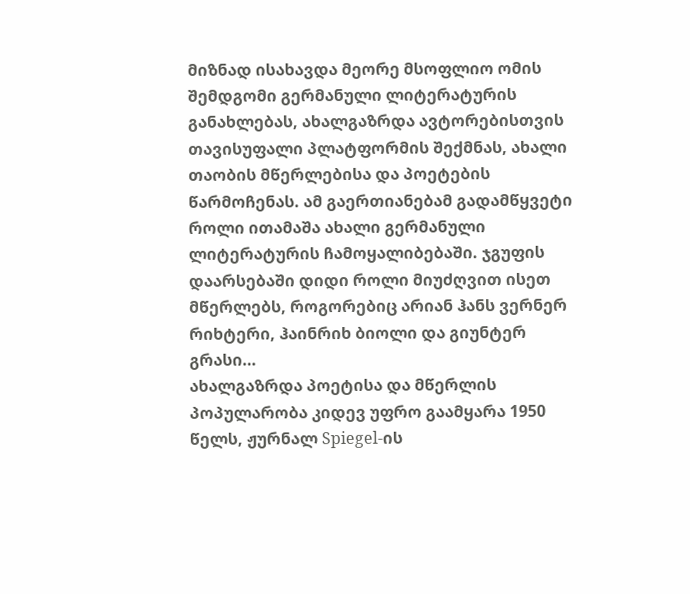მიზნად ისახავდა მეორე მსოფლიო ომის შემდგომი გერმანული ლიტერატურის განახლებას, ახალგაზრდა ავტორებისთვის თავისუფალი პლატფორმის შექმნას, ახალი თაობის მწერლებისა და პოეტების წარმოჩენას. ამ გაერთიანებამ გადამწყვეტი როლი ითამაშა ახალი გერმანული ლიტერატურის ჩამოყალიბებაში. ჯგუფის დაარსებაში დიდი როლი მიუძღვით ისეთ მწერლებს, როგორებიც არიან ჰანს ვერნერ რიხტერი, ჰაინრიხ ბიოლი და გიუნტერ გრასი…
ახალგაზრდა პოეტისა და მწერლის პოპულარობა კიდევ უფრო გაამყარა 1950 წელს, ჟურნალ Spiegel-ის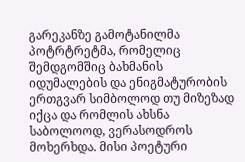გარეკანზე გამოტანილმა პოტრტრეტმა, რომელიც შემდგომშიც ბახმანის იდუმალების და ენიგმატურობის ერთგვარ სიმბოლოდ თუ მიზეზად იქცა და რომლის ახსნა საბოლოოდ, ვერასოდროს მოხერხდა. მისი პოეტური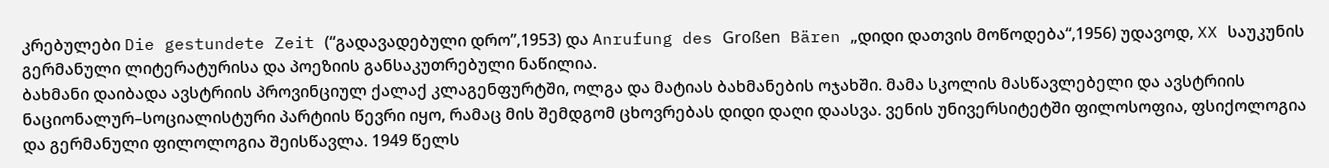კრებულები Die gestundete Zeit (“გადავადებული დრო”,1953) და Anrufung des Großen Bären „დიდი დათვის მოწოდება“,1956) უდავოდ, XX საუკუნის გერმანული ლიტერატურისა და პოეზიის განსაკუთრებული ნაწილია.
ბახმანი დაიბადა ავსტრიის პროვინციულ ქალაქ კლაგენფურტში, ოლგა და მატიას ბახმანების ოჯახში. მამა სკოლის მასწავლებელი და ავსტრიის ნაციონალურ–სოციალისტური პარტიის წევრი იყო, რამაც მის შემდგომ ცხოვრებას დიდი დაღი დაასვა. ვენის უნივერსიტეტში ფილოსოფია, ფსიქოლოგია და გერმანული ფილოლოგია შეისწავლა. 1949 წელს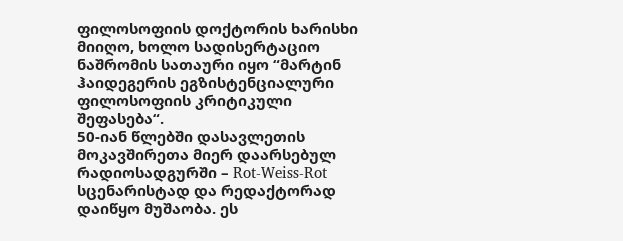ფილოსოფიის დოქტორის ხარისხი მიიღო, ხოლო სადისერტაციო ნაშრომის სათაური იყო “მარტინ ჰაიდეგერის ეგზისტენციალური ფილოსოფიის კრიტიკული შეფასება“.
50-იან წლებში დასავლეთის მოკავშირეთა მიერ დაარსებულ რადიოსადგურში – Rot-Weiss-Rot სცენარისტად და რედაქტორად დაიწყო მუშაობა. ეს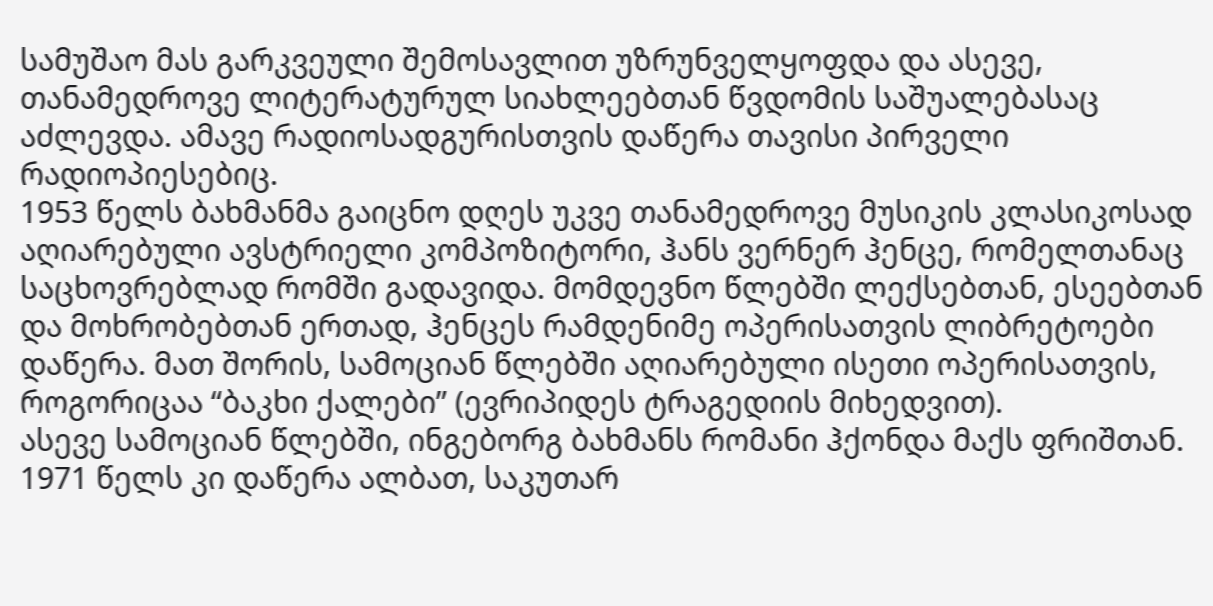სამუშაო მას გარკვეული შემოსავლით უზრუნველყოფდა და ასევე, თანამედროვე ლიტერატურულ სიახლეებთან წვდომის საშუალებასაც აძლევდა. ამავე რადიოსადგურისთვის დაწერა თავისი პირველი რადიოპიესებიც.
1953 წელს ბახმანმა გაიცნო დღეს უკვე თანამედროვე მუსიკის კლასიკოსად აღიარებული ავსტრიელი კომპოზიტორი, ჰანს ვერნერ ჰენცე, რომელთანაც საცხოვრებლად რომში გადავიდა. მომდევნო წლებში ლექსებთან, ესეებთან და მოხრობებთან ერთად, ჰენცეს რამდენიმე ოპერისათვის ლიბრეტოები დაწერა. მათ შორის, სამოციან წლებში აღიარებული ისეთი ოპერისათვის, როგორიცაა “ბაკხი ქალები” (ევრიპიდეს ტრაგედიის მიხედვით).
ასევე სამოციან წლებში, ინგებორგ ბახმანს რომანი ჰქონდა მაქს ფრიშთან. 1971 წელს კი დაწერა ალბათ, საკუთარ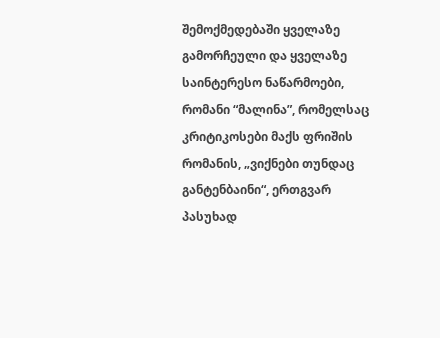შემოქმედებაში ყველაზე გამორჩეული და ყველაზე საინტერესო ნაწარმოები, რომანი “მალინა”, რომელსაც კრიტიკოსები მაქს ფრიშის რომანის, „ვიქნები თუნდაც განტენბაინი“, ერთგვარ პასუხად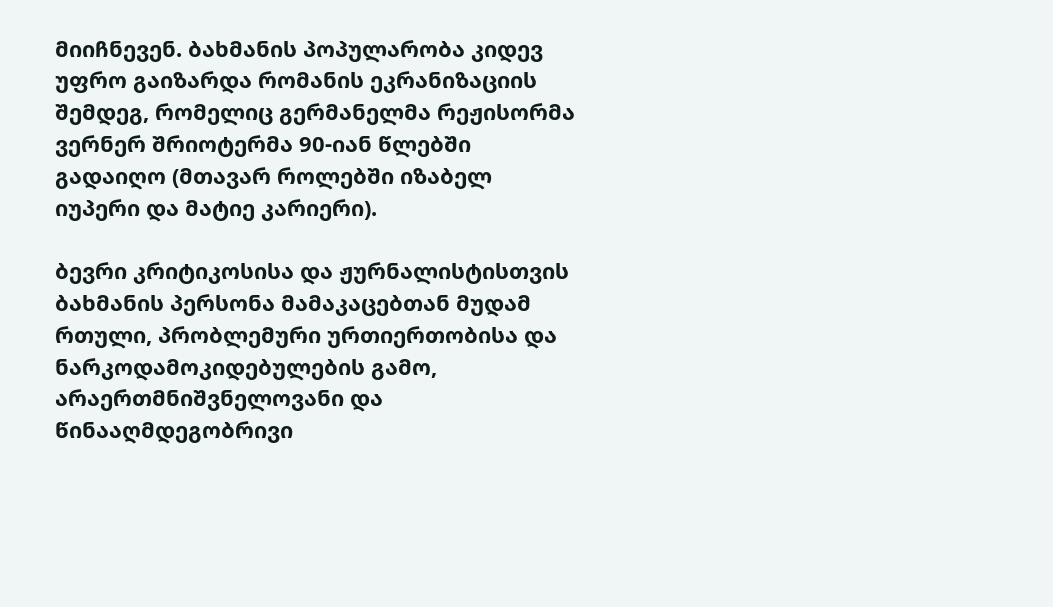მიიჩნევენ. ბახმანის პოპულარობა კიდევ უფრო გაიზარდა რომანის ეკრანიზაციის შემდეგ, რომელიც გერმანელმა რეჟისორმა ვერნერ შრიოტერმა 90-იან წლებში გადაიღო (მთავარ როლებში იზაბელ იუპერი და მატიე კარიერი).

ბევრი კრიტიკოსისა და ჟურნალისტისთვის ბახმანის პერსონა მამაკაცებთან მუდამ რთული, პრობლემური ურთიერთობისა და ნარკოდამოკიდებულების გამო, არაერთმნიშვნელოვანი და წინააღმდეგობრივი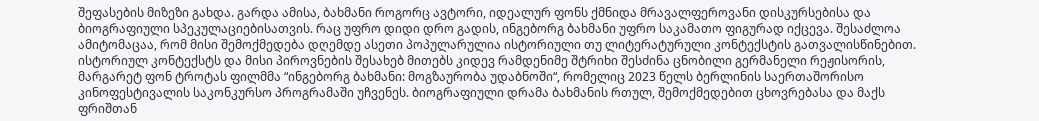შეფასების მიზეზი გახდა. გარდა ამისა, ბახმანი როგორც ავტორი, იდეალურ ფონს ქმნიდა მრავალფეროვანი დისკურსებისა და ბიოგრაფიული სპეკულაციებისათვის. რაც უფრო დიდი დრო გადის, ინგებორგ ბახმანი უფრო საკამათო ფიგურად იქცევა. შესაძლოა ამიტომაცაა, რომ მისი შემოქმედება დღემდე ასეთი პოპულარულია ისტორიული თუ ლიტერატურული კონტექსტის გათვალისწინებით.
ისტორიულ კონტექსტს და მისი პიროვნების შესახებ მითებს კიდევ რამდენიმე შტრიხი შესძინა ცნობილი გერმანელი რეჟისორის, მარგარეტ ფონ ტროტას ფილმმა “ინგებორგ ბახმანი: მოგზაურობა უდაბნოში“, რომელიც 2023 წელს ბერლინის საერთაშორისო კინოფესტივალის საკონკურსო პროგრამაში უჩვენეს. ბიოგრაფიული დრამა ბახმანის რთულ, შემოქმედებით ცხოვრებასა და მაქს ფრიშთან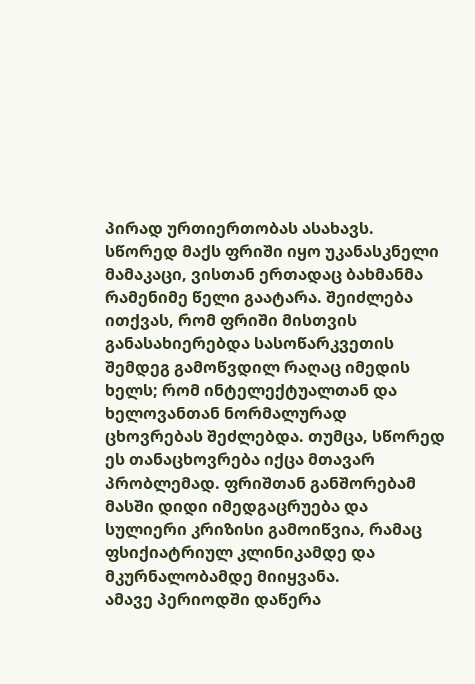პირად ურთიერთობას ასახავს.
სწორედ მაქს ფრიში იყო უკანასკნელი მამაკაცი, ვისთან ერთადაც ბახმანმა რამენიმე წელი გაატარა. შეიძლება ითქვას, რომ ფრიში მისთვის განასახიერებდა სასოწარკვეთის შემდეგ გამოწვდილ რაღაც იმედის ხელს; რომ ინტელექტუალთან და ხელოვანთან ნორმალურად ცხოვრებას შეძლებდა. თუმცა, სწორედ ეს თანაცხოვრება იქცა მთავარ პრობლემად. ფრიშთან განშორებამ მასში დიდი იმედგაცრუება და სულიერი კრიზისი გამოიწვია, რამაც ფსიქიატრიულ კლინიკამდე და მკურნალობამდე მიიყვანა.
ამავე პერიოდში დაწერა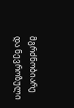მგრძნობიარე და ნევროზული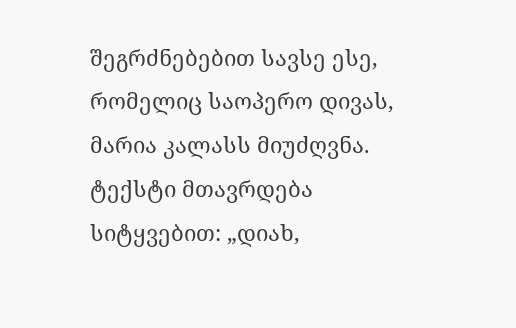შეგრძნებებით სავსე ესე, რომელიც საოპერო დივას, მარია კალასს მიუძღვნა. ტექსტი მთავრდება სიტყვებით: „დიახ,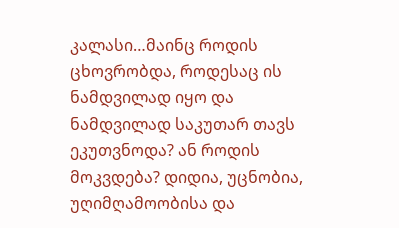კალასი…მაინც როდის ცხოვრობდა, როდესაც ის ნამდვილად იყო და ნამდვილად საკუთარ თავს ეკუთვნოდა? ან როდის მოკვდება? დიდია, უცნობია, უღიმღამოობისა და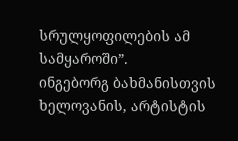სრულყოფილების ამ სამყაროში”.
ინგებორგ ბახმანისთვის ხელოვანის, არტისტის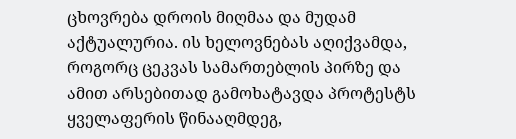ცხოვრება დროის მიღმაა და მუდამ აქტუალურია. ის ხელოვნებას აღიქვამდა, როგორც ცეკვას სამართებლის პირზე და ამით არსებითად გამოხატავდა პროტესტს ყველაფერის წინააღმდეგ,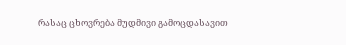რასაც ცხოვრება მუდმივი გამოცდასავით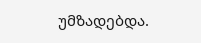უმზადებდა.